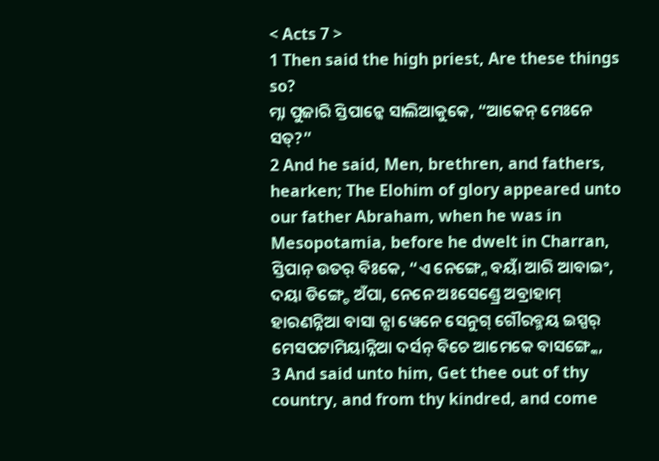< Acts 7 >
1 Then said the high priest, Are these things so?
ମ୍ନା ପୁଜାରି ସ୍ତିପାନ୍କେ ସାଲିଆକୁକେ, “ଆକେନ୍ ମେଃନେ ସତ୍?”
2 And he said, Men, brethren, and fathers, hearken; The Elohim of glory appeared unto our father Abraham, when he was in Mesopotamia, before he dwelt in Charran,
ସ୍ତିପାନ୍ ଉତର୍ ବିଃକେ, “ଏ ନେଙ୍ଗ୍ନେ ବୟାଁ ଆରି ଆବାଇଂ, ଦୟା ଡିଙ୍ଗ୍ଚେ ଅଁପା, ନେନେ ଅଃସେଣ୍ଡ୍ରେ ଅବ୍ରାହାମ୍ ହାରଣନ୍ନିଆ ବାସା ନ୍ସା ୱେନେ ସେନୁଗ୍ ଗୌରବ୍ମୟ ଇସ୍ପର୍ ମେସପଟାମିୟାନ୍ନିଆ ଦର୍ସନ୍ ବିଚେ ଆମେକେ ବାସଙ୍ଗ୍କେ,
3 And said unto him, Get thee out of thy country, and from thy kindred, and come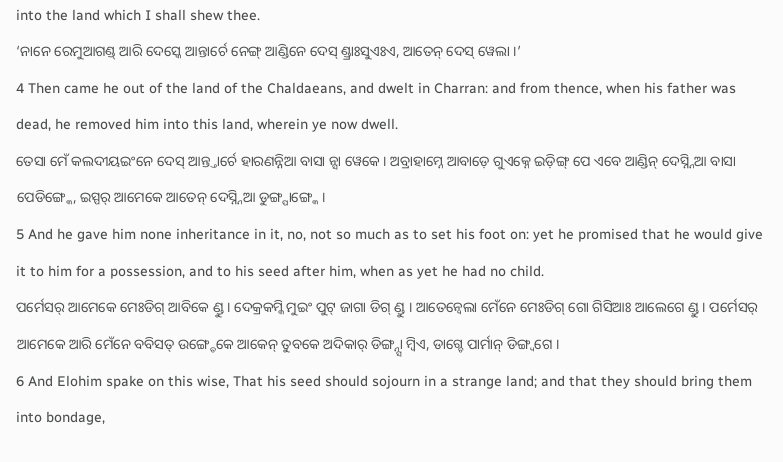into the land which I shall shew thee.
‘ନାନେ ରେମୁଆଗଣ୍ଡ୍ ଆରି ଦେସ୍କେ ଆନ୍ତାର୍ଚେ ନେଙ୍ଗ୍ ଆଣ୍ଡିନେ ଦେସ୍ ଣ୍ଡ୍ରାଃସୁଏଃଏ, ଆତେନ୍ ଦେସ୍ ୱେଲା ।’
4 Then came he out of the land of the Chaldaeans, and dwelt in Charran: and from thence, when his father was dead, he removed him into this land, wherein ye now dwell.
ତେସା ମେଁ କଲଦୀୟଇଂନେ ଦେସ୍ ଆନ୍ତ୍ତାର୍ଚେ ହାରଣନ୍ନିଆ ବାସା ନ୍ସା ୱେକେ । ଅବ୍ରାହାମ୍ନେ ଆବାଡ଼େ ଗୁଏକ୍ନେ ଇଡ଼ିଙ୍ଗ୍ ପେ ଏବେ ଆଣ୍ଡିନ୍ ଦେସ୍ନ୍ନିଆ ବାସା ପେଡିଙ୍ଗ୍କେ, ଇସ୍ପର୍ ଆମେକେ ଆତେନ୍ ଦେସ୍ନ୍ନିଆ ଡୁଙ୍ଗ୍ପାଙ୍ଗ୍କେ ।
5 And he gave him none inheritance in it, no, not so much as to set his foot on: yet he promised that he would give it to him for a possession, and to his seed after him, when as yet he had no child.
ପର୍ମେସର୍ ଆମେକେ ମେଃଡିଗ୍ ଆବିକେ ଣ୍ଡୁ । ଦେକ୍ରକମ୍କି ମୁଇଂ ପୁଟ୍ ଜାଗା ଡିଗ୍ ଣ୍ଡୁ । ଆତେନ୍ବେଲା ମେଁନେ ମେଃଡିଗ୍ ଗୋ ଗିସିଆଃ ଆଲେଗେ ଣ୍ଡୁ । ପର୍ମେସର୍ ଆମେକେ ଆରି ମେଁନେ ବବିସତ୍ ଉଙ୍ଗ୍ଡେକେ ଆକେନ୍ ତୁବକେ ଅଦିକାର୍ ଡିଙ୍ଗ୍ନ୍ସା ମ୍ୱିଏ, ଡାଗ୍ଚେ ପାର୍ମାନ୍ ଡିଙ୍ଗ୍ବଗେ ।
6 And Elohim spake on this wise, That his seed should sojourn in a strange land; and that they should bring them into bondage,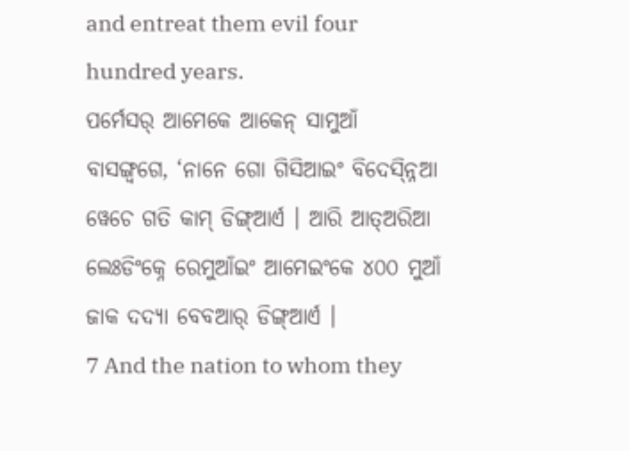and entreat them evil four hundred years.
ପର୍ମେସର୍ ଆମେକେ ଆକେନ୍ ସାମୁଆଁ ବାସଙ୍ଗ୍ବଗେ, ‘ନାନେ ଗୋ ଗିସିଆଇଂ ବିଦେସ୍ନ୍ନିଆ ୱେଚେ ଗତି କାମ୍ ଡିଙ୍ଗ୍ଆର୍ଏ । ଆରି ଆତ୍ଅରିଆ ଲେଃଡିଂକ୍ନେ ରେମୁଆଁଇଂ ଆମେଇଂକେ ୪୦୦ ମୁଆଁ ଜାକ ଦଦ୍ୟା ବେବଆର୍ ଡିଙ୍ଗ୍ଆର୍ଏ ।
7 And the nation to whom they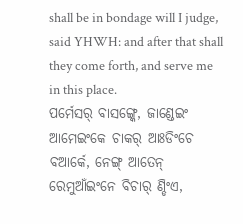shall be in bondage will I judge, said YHWH: and after that shall they come forth, and serve me in this place.
ପର୍ମେସର୍ ବାସଙ୍ଗ୍କେ, ଜାଣ୍ଡେଇଂ ଆମେଇଂକେ ଚାକର୍ ଆଃଡିଂଚେ ବଆର୍କେ, ନେଙ୍ଗ୍ ଆତେନ୍ ରେମୁଆଁଇଂନେ ବିଚାର୍ ଣ୍ଡିଂଏ,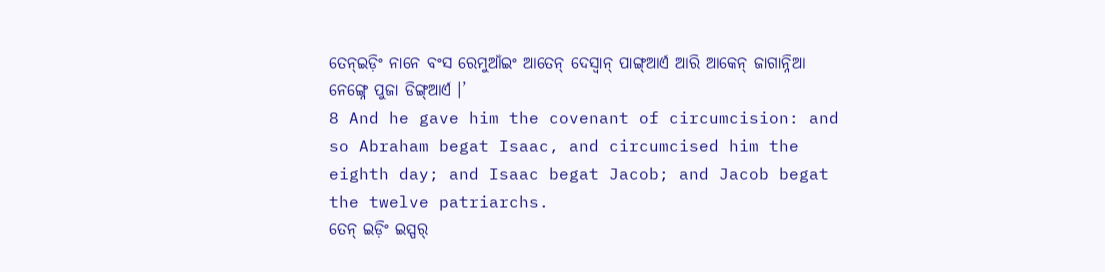ତେନ୍ଇଡ଼ିଂ ନାନେ ବଂସ ରେମୁଆଁଇଂ ଆତେନ୍ ଦେସ୍ବାନ୍ ପାଙ୍ଗ୍ଆର୍ଏ ଆରି ଆକେନ୍ ଜାଗାନ୍ନିଆ ନେଙ୍ଗ୍ନେ ପୁଜା ଡିଙ୍ଗ୍ଆର୍ଏ ।’
8 And he gave him the covenant of circumcision: and so Abraham begat Isaac, and circumcised him the eighth day; and Isaac begat Jacob; and Jacob begat the twelve patriarchs.
ତେନ୍ ଇଡ଼ିଂ ଇସ୍ପର୍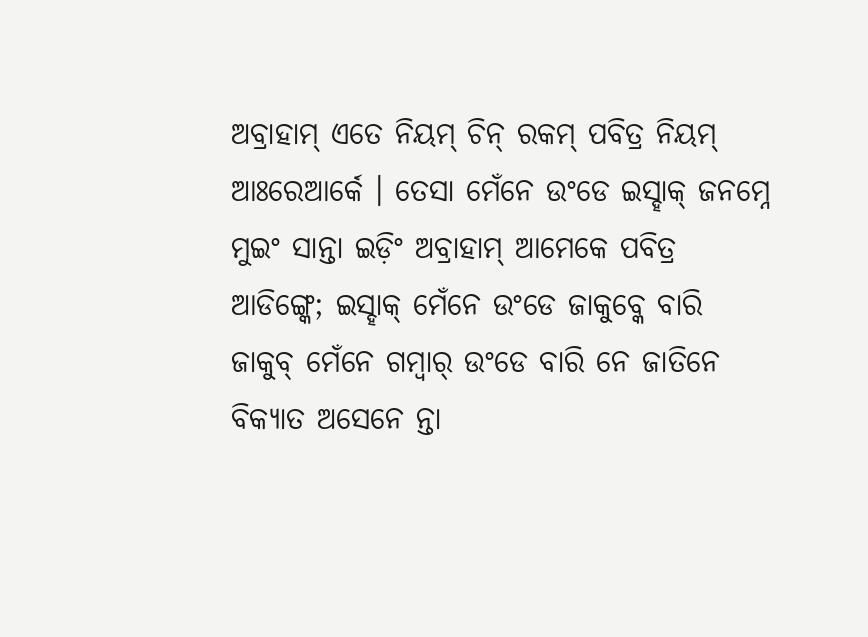ଅବ୍ରାହାମ୍ ଏତେ ନିୟମ୍ ଚିନ୍ ରକମ୍ ପବିତ୍ର ନିୟମ୍ ଆଃରେଆର୍କେ । ତେସା ମେଁନେ ଉଂଡେ ଇସ୍ହାକ୍ ଜନମ୍ନେ ମୁଇଂ ସାନ୍ତା ଇଡ଼ିଂ ଅବ୍ରାହାମ୍ ଆମେକେ ପବିତ୍ର ଆଡିଙ୍ଗ୍କେ; ଇସ୍ହାକ୍ ମେଁନେ ଉଂଡେ ଜାକୁବ୍କେ ବାରି ଜାକୁବ୍ ମେଁନେ ଗମ୍ୱାର୍ ଉଂଡେ ବାରି ନେ ଜାତିନେ ବିକ୍ୟାତ ଅସେନେ ନ୍ତା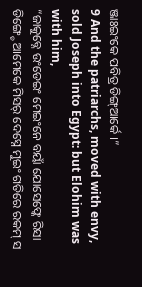ଞ୍ଜାଃଇଂକେ ପବିତ୍ର ଡିଙ୍ଗ୍ଆର୍କେ ।”
9 And the patriarchs, moved with envy, sold Joseph into Egypt: but Elohim was with him,
“ଜାକୁବ୍ନେ ଉଂଡେଇଂ ମେଇଂନେ ବୟାଁ ଯୋସେଫ୍କେ ରିସା ଡିଙ୍ଗ୍ଚେ ଆମେକେ ମିସର୍ ଦେସ୍ନେ ମୁଇଂ ଗତିରେ ରକମ୍ ସ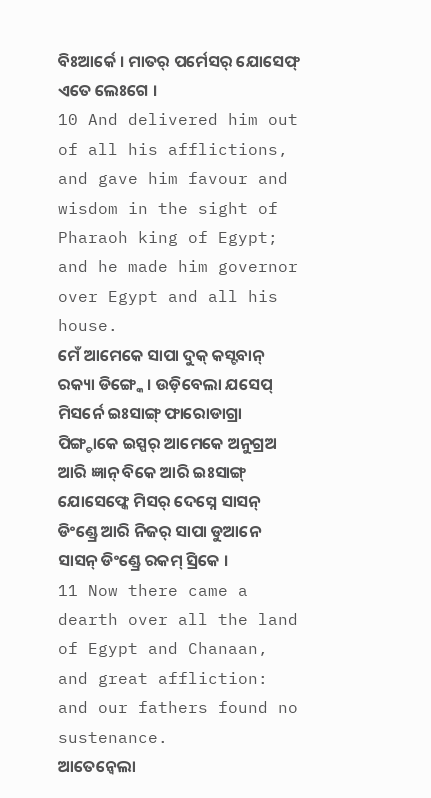ବିଃଆର୍କେ । ମାତର୍ ପର୍ମେସର୍ ଯୋସେଫ୍ ଏତେ ଲେଃଗେ ।
10 And delivered him out of all his afflictions, and gave him favour and wisdom in the sight of Pharaoh king of Egypt; and he made him governor over Egypt and all his house.
ମେଁ ଆମେକେ ସାପା ଦୁକ୍ କସ୍ଟବାନ୍ ରକ୍ୟା ଡିଙ୍ଗ୍କେ । ଉଡ଼ିବେଲା ଯସେପ୍ ମିସର୍ନେ ଇଃସାଙ୍ଗ୍ ଫାରୋଡାଗ୍ରା ପିଙ୍ଗ୍ଚାକେ ଇସ୍ପର୍ ଆମେକେ ଅନୁଗ୍ରଅ ଆରି ଜ୍ଞାନ୍ ବିକେ ଆରି ଇଃସାଙ୍ଗ୍ ଯୋସେଫ୍କେ ମିସର୍ ଦେସ୍ନେ ସାସନ୍ ଡିଂଣ୍ଡ୍ରେ ଆରି ନିଜର୍ ସାପା ଡୁଆନେ ସାସନ୍ ଡିଂଣ୍ଡ୍ରେ ରକମ୍ ସ୍ରିକେ ।
11 Now there came a dearth over all the land of Egypt and Chanaan, and great affliction: and our fathers found no sustenance.
ଆତେନ୍ବେଲା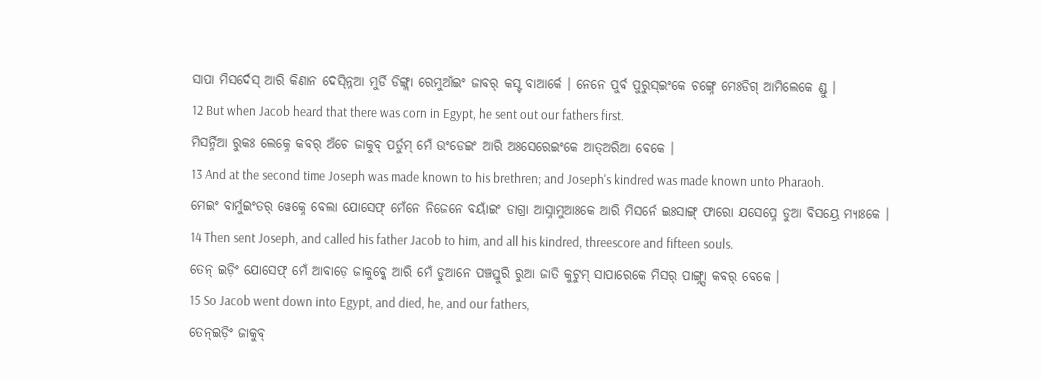ସାପା ମିସର୍ଦେସ୍ ଆରି କିଣାନ ଦେସ୍ନ୍ନିଆ ମୁର୍ଡି ଡିଙ୍ଗ୍ଲା ରେମୁଆଁଇଂ ଜାବର୍ କସ୍ଟ ବାଆର୍କେ । ନେନେ ପୁର୍ବ ପୁରୁସ୍ଇଂକେ ଚଙ୍ଗ୍ନେ ମେଃଡିଗ୍ ଆମିଲେକେ ଣ୍ଡୁ ।
12 But when Jacob heard that there was corn in Egypt, he sent out our fathers first.
ମିସର୍ନ୍ନିଆ ରୁକଃ ଲେକ୍ନେ କବର୍ ଅଁଚେ ଜାକୁବ୍ ପର୍ତୁମ୍ ମେଁ ଉଂଡେଇଂ ଆରି ଅଃସେରେଇଂକେ ଆତ୍ଅରିଆ ବେକେ ।
13 And at the second time Joseph was made known to his brethren; and Joseph's kindred was made known unto Pharaoh.
ମେଇଂ ବାର୍ମୁଇଂତର୍ ୱେକ୍ନେ ବେଲା ଯୋସେଫ୍ ମେଁନେ ନିଜେନେ ବୟାଁଇଂ ଡାଗ୍ରା ଆସ୍ନାମୁଆଃକେ ଆରି ମିସର୍ନେ ଇଃସାଙ୍ଗ୍ ଫାରୋ ଯସେପ୍ନେ ଡୁଆ ବିସୟ୍ରେ ମ୍ୟାଃକେ ।
14 Then sent Joseph, and called his father Jacob to him, and all his kindred, threescore and fifteen souls.
ତେନ୍ ଇଡ଼ିଂ ଯୋସେଫ୍ ମେଁ ଆବାଡ଼େ ଜାକୁବ୍କେ ଆରି ମେଁ ଡୁଆନେ ପଞ୍ଚସ୍ତୁରି ରୁଆ ଜାତି କୁଟୁମ୍ ସାପାରେକେ ମିସର୍ ପାଙ୍ଗ୍ନ୍ସା କବର୍ ବେକେ ।
15 So Jacob went down into Egypt, and died, he, and our fathers,
ତେନ୍ଇଡ଼ିଂ ଜାକୁବ୍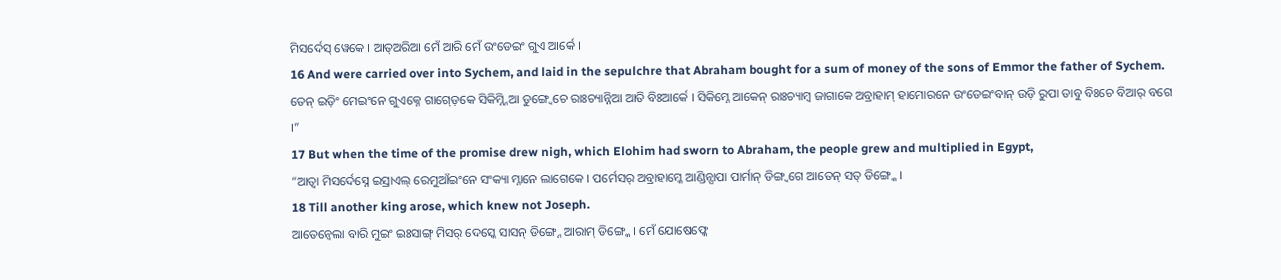ମିସର୍ଦେସ୍ ୱେକେ । ଆତ୍ଅରିଆ ମେଁ ଆରି ମେଁ ଉଂଡେଇଂ ଗୁଏ ଆର୍କେ ।
16 And were carried over into Sychem, and laid in the sepulchre that Abraham bought for a sum of money of the sons of Emmor the father of Sychem.
ତେନ୍ ଇଡ଼ିଂ ମେଇଂନେ ଗୁଏକ୍ନେ ଗାଗ୍ଡ଼େକେ ସିକିମ୍ନ୍ନିଆ ଡୁଙ୍ଗ୍ୱେଚେ ରାଃଚ୍ୟାନ୍ନିଆ ଆତି ବିଃଆର୍କେ । ସିକିମ୍ନେ ଆକେନ୍ ରାଃଚ୍ୟାମ୍ୱ ଜାଗାକେ ଅବ୍ରାହାମ୍ ହାମୋରନେ ଉଂଡେଇଂବାନ୍ ଉଡ଼ି ରୁପା ଡାବୁ ବିଃଚେ ବିଆର୍ ବଗେ ।”
17 But when the time of the promise drew nigh, which Elohim had sworn to Abraham, the people grew and multiplied in Egypt,
“ଆତ୍ବା ମିସର୍ଦେସ୍ନେ ଇସ୍ରାଏଲ୍ ରେମୁଆଁଇଂନେ ସଂକ୍ୟା ମ୍ନାନେ ଲାଗେକେ । ପର୍ମେସର୍ ଅବ୍ରାହାମ୍କେ ଆଣ୍ଡିନ୍ସାପା ପାର୍ମାନ୍ ଡିଙ୍ଗ୍ବଗେ ଆତେନ୍ ସତ୍ ଡିଙ୍ଗ୍କେ ।
18 Till another king arose, which knew not Joseph.
ଆତେନ୍ବେଲା ବାରି ମୁଇଂ ଇଃସାଙ୍ଗ୍ ମିସର୍ ଦେସ୍କେ ସାସନ୍ ଡିଙ୍ଗ୍ନେ ଆରାମ୍ ଡିଙ୍ଗ୍କେ । ମେଁ ଯୋଷେଫ୍କେ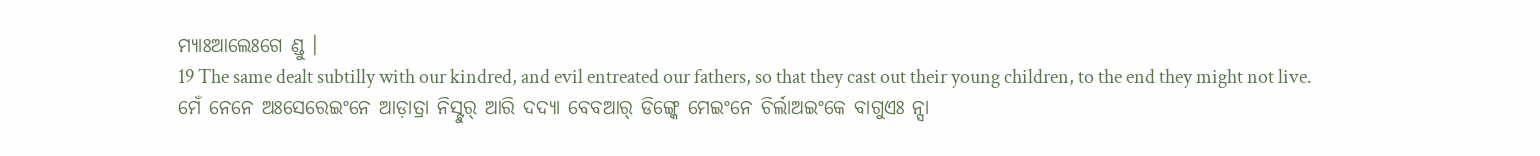ମ୍ୟାଃଆଲେଃଗେ ଣ୍ଡୁ ।
19 The same dealt subtilly with our kindred, and evil entreated our fathers, so that they cast out their young children, to the end they might not live.
ମେଁ ନେନେ ଅଃସେରେଇଂନେ ଆଡ଼ାତ୍ରା ନିସ୍ଟୁର୍ ଆରି ଦଦ୍ୟା ବେବଆର୍ ଡିଙ୍ଗ୍କେ ମେଇଂନେ ଚିର୍ଲାଅଇଂକେ ବାଗୁଏଃ ନ୍ସା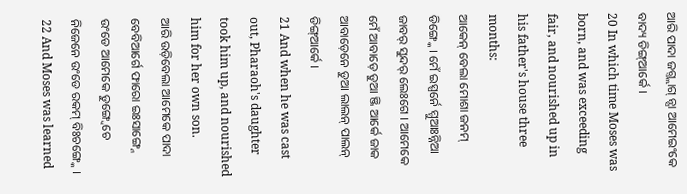ଆରି ପାଦା ଜଗ୍ତ୍ଲାଗ୍ ନ୍ସା ଆମେଇଂକେ ବାଦ୍ୟ ଡିଙ୍ଗ୍ଆର୍କେ ।
20 In which time Moses was born, and was exceeding fair, and nourished up in his father's house three months:
ଆକେନ୍ ବେଲା ମୋଶା ଜନମ୍ ଡିଙ୍ଗ୍କେ । ମେଁ ଇସ୍ପର୍ନେ ମ୍ମୁଆଃନ୍ନିଆ ଜାବର୍ ସୁନ୍ଦର୍ ଲେଃଗେ । ଆମେକେ ମେଁ ଆବାଡ଼େ ଡୁଆ ଞ୍ଜି ଆର୍କେ ଜାକ ଆବାଡ଼େନେ ଡୁଆ ଲାଲନ୍ ପାଲନ୍ ଡିଙ୍ଗ୍ଆର୍କେ ।
21 And when he was cast out, Pharaoh's daughter took him up, and nourished him for her own son.
ଆରି ଉଡ଼ିବେଲା ଆମେକେ ପାଦା ବେବିଆର୍ଗେ ଫାରୋ ଇଃସାଙ୍ଗ୍ନେ ଉଂଡେ ଆମେକେ ଡୁଙ୍ଗ୍ୱେଚେ ନିଜେନେ ଉଂଡେ ରକମ୍ ବିଃଚଙ୍ଗ୍କେ ।
22 And Moses was learned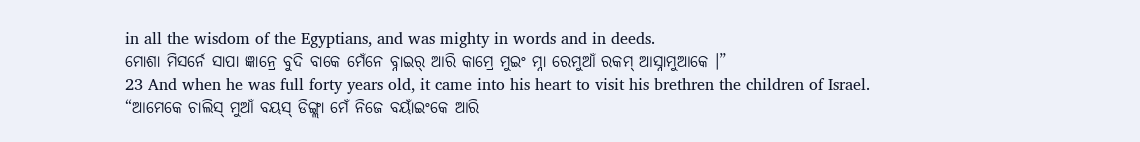in all the wisdom of the Egyptians, and was mighty in words and in deeds.
ମୋଶା ମିସର୍ନେ ସାପା ଜ୍ଞାନ୍ରେ ବୁଦି ବାକେ ମେଁନେ ବ୍ନାଇର୍ ଆରି କାମ୍ରେ ମୁଇଂ ମ୍ନା ରେମୁଆଁ ରକମ୍ ଆସ୍ନାମୁଆକେ ।”
23 And when he was full forty years old, it came into his heart to visit his brethren the children of Israel.
“ଆମେକେ ଚାଲିସ୍ ମୁଆଁ ବୟସ୍ ଡିଙ୍ଗ୍ଲା ମେଁ ନିଜେ ବୟାଁଇଂକେ ଆରି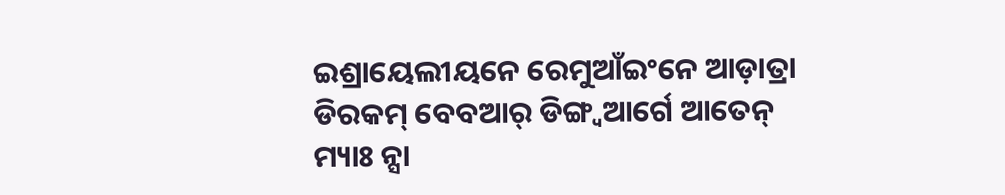ଇଶ୍ରାୟେଲୀୟନେ ରେମୁଆଁଇଂନେ ଆଡ଼ାତ୍ରା ଡିରକମ୍ ବେବଆର୍ ଡିଙ୍ଗ୍ବଆର୍ଗେ ଆତେନ୍ ମ୍ୟାଃ ନ୍ସା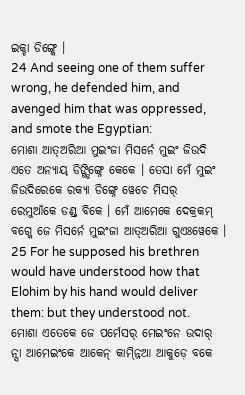ଇକ୍ଚା ଡିଙ୍ଗ୍କେ ।
24 And seeing one of them suffer wrong, he defended him, and avenged him that was oppressed, and smote the Egyptian:
ମୋଶା ଆତ୍ଅରିଆ ମୁଇଂଜା ମିସର୍ନେ ମୁଇଂ ଜିଉଦି ଏତେ ଅନ୍ୟାୟ୍ ଡିଙ୍ଗ୍ଡିଙ୍ଗ୍ନେ କେକେ । ତେସା ମେଁ ମୁଇଂ ଜିଉଦିରେକେ ରକ୍ୟା ଡିଙ୍ଗ୍ନେ ୱେଚେ ମିସର୍ ରେମୁଆଁକେ ଡଣ୍ଡ୍ ବିକେ । ମେଁ ଆମେକେ ଦେକ୍ରକମ୍ ବଗ୍କେ ଜେ ମିସର୍ନେ ମୁଇଂଜା ଆତ୍ଅରିଆ ଗୁଏଃୱେକେ ।
25 For he supposed his brethren would have understood how that Elohim by his hand would deliver them: but they understood not.
ମୋଶା ଏତେକେ ଜେ ପର୍ମେସର୍ ମେଇଂନେ ଉଦାର୍ ନ୍ସା ଆମେଇଂକେ ଆକେନ୍ କାମ୍ନ୍ନିଆ ଆକୁଡ଼େ ବକେ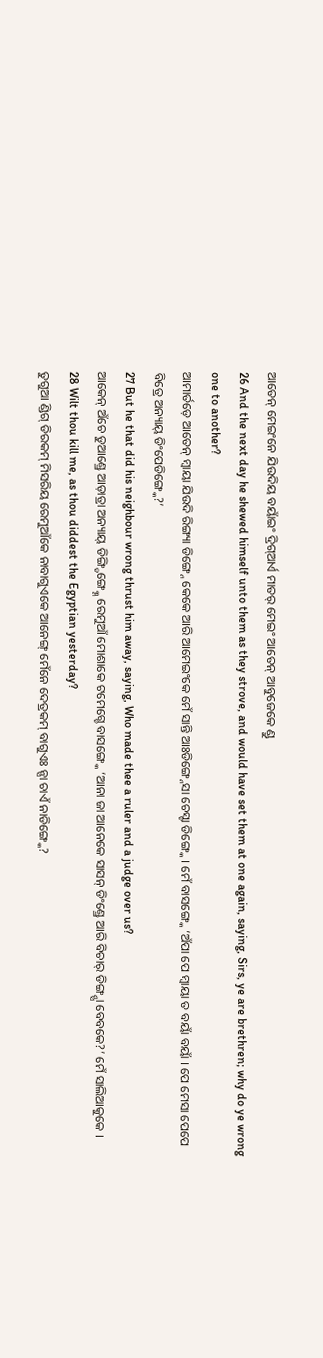ଆତେନ୍ ମେଇଂନେ ଯିଉଦିୟ ବୟାଁଇଂ ଦ୍ରିଗ୍ଆର୍ଏ ମାତର୍ ମେଇଂ ଆତେନ୍ ଆବୁଜେକେ ଣ୍ଡୁ
26 And the next day he shewed himself unto them as they strove, and would have set them at one again, saying, Sirs, ye are brethren; why do ye wrong one to another?
ଆମାର୍ତଡ଼େ ଆତେନ୍ ମ୍ୱାୟା ଯିଉଦି ରିଙ୍ଗ୍ୟା ଡିଙ୍ଗ୍ନେ କେକେ ଆରି ଆମେଇଂକେ ମେଁ ସାନ୍ତି ଆଃଡିଙ୍ଗ୍ନେସା ଚେସ୍ଟା ଡିଙ୍ଗ୍କେ । ମେଁ ବାସଙ୍ଗ୍କେ ‘ଅଁପା ପେ ମ୍ୱାୟା ତ ବୟାଁ ବୟାଁ । ପେ ମେସା ପେପେ ବିତ୍ରେ ଅନ୍ୟାୟ୍ ଡିଂପେଡିଙ୍ଗ୍କେ?’
27 But he that did his neighbour wrong thrust him away, saying, Who made thee a ruler and a judge over us?
ଆକେନ୍ ଅଁଚେ ଡୁଆଣ୍ଡ୍ରେ ଆଡ଼ାତ୍ରା ଅନ୍ୟାୟ୍ ଡିଙ୍ଗ୍ଡିଙ୍ଗ୍କ୍ନେ ରେମୁଆଁ ମୋଶାକେ ଟମେଗ୍ଚେ ବାସଙ୍ଗ୍କେ ‘ଆନା ଜା ଆନେକେ ସାସନ୍ ଡିଂଣ୍ଡ୍ରେ ଆରି ବିଚାର୍ ଡିଙ୍ଗ୍ନ୍ସା ବେବକେ?’ ମେଁ ସାଲିଆକୁକେ ।
28 Wilt thou kill me, as thou diddest the Egyptian yesterday?
ତୁଗୁଆ ଣ୍ଡିଗ୍ ଡିରକମ୍ ମିସରିୟ ରେମୁଆଁକେ ନାବାଗୁଏକେ ଆନେଙ୍ଗ୍ ମେଁନେ ଦେତ୍ରକମ୍ ବାଗୁଏଃ ନ୍ସା ଚାଏଁ ନାଡିଙ୍ଗ୍କେ?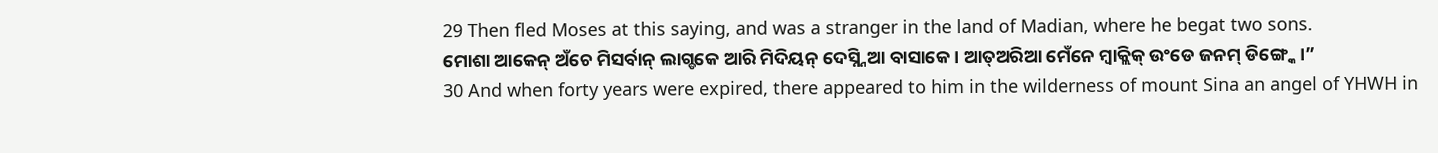29 Then fled Moses at this saying, and was a stranger in the land of Madian, where he begat two sons.
ମୋଶା ଆକେନ୍ ଅଁଚେ ମିସର୍ବାନ୍ ଲାଗ୍ଡକେ ଆରି ମିଦିୟନ୍ ଦେସ୍ନ୍ନିଆ ବାସାକେ । ଆତ୍ଅରିଆ ମେଁନେ ମ୍ୱାକ୍ଲିକ୍ ଉଂଡେ ଜନମ୍ ଡିଙ୍ଗ୍କେ ।”
30 And when forty years were expired, there appeared to him in the wilderness of mount Sina an angel of YHWH in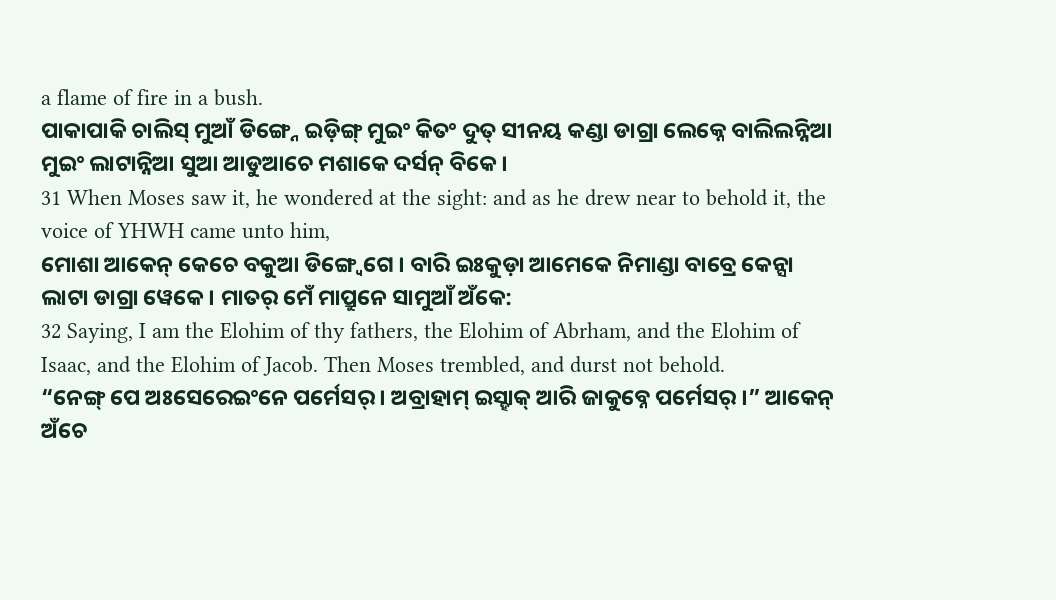a flame of fire in a bush.
ପାକାପାକି ଚାଲିସ୍ ମୁଆଁ ଡିଙ୍ଗ୍ନେ ଇଡ଼ିଙ୍ଗ୍ ମୁଇଂ କିତଂ ଦୁତ୍ ସୀନୟ କଣ୍ଡା ଡାଗ୍ରା ଲେକ୍ନେ ବାଲିଲନ୍ନିଆ ମୁଇଂ ଲାଟାନ୍ନିଆ ସୁଆ ଆଡୁଆଚେ ମଶାକେ ଦର୍ସନ୍ ବିକେ ।
31 When Moses saw it, he wondered at the sight: and as he drew near to behold it, the voice of YHWH came unto him,
ମୋଶା ଆକେନ୍ କେଚେ ବକୁଆ ଡିଙ୍ଗ୍ୱେଗେ । ବାରି ଇଃକୁଡ଼ା ଆମେକେ ନିମାଣ୍ଡା ବାବ୍ରେ କେନ୍ସା ଲାଟା ଡାଗ୍ରା ୱେକେ । ମାତର୍ ମେଁ ମାପ୍ରୁନେ ସାମୁଆଁ ଅଁକେ:
32 Saying, I am the Elohim of thy fathers, the Elohim of Abrham, and the Elohim of Isaac, and the Elohim of Jacob. Then Moses trembled, and durst not behold.
“ନେଙ୍ଗ୍ ପେ ଅଃସେରେଇଂନେ ପର୍ମେସର୍ । ଅବ୍ରାହାମ୍ ଇସ୍ହାକ୍ ଆରି ଜାକୁବ୍ନେ ପର୍ମେସର୍ ।” ଆକେନ୍ ଅଁଚେ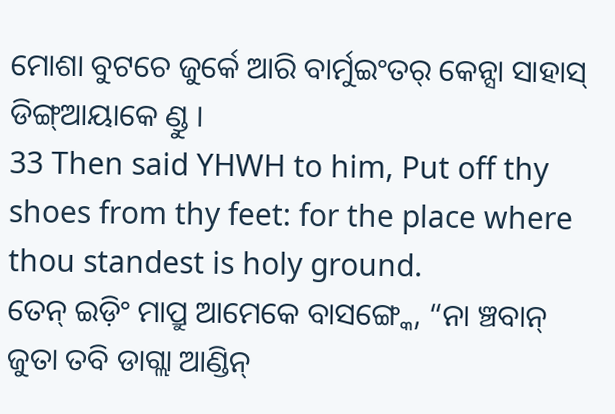ମୋଶା ବୁଟଚେ ଜୁର୍କେ ଆରି ବାର୍ମୁଇଂତର୍ କେନ୍ସା ସାହାସ୍ ଡିଙ୍ଗ୍ଆୟାକେ ଣ୍ଡୁ ।
33 Then said YHWH to him, Put off thy shoes from thy feet: for the place where thou standest is holy ground.
ତେନ୍ ଇଡ଼ିଂ ମାପ୍ରୁ ଆମେକେ ବାସଙ୍ଗ୍କେ, “ନା ଞ୍ଚବାନ୍ ଜୁତା ତବି ଡାଗ୍ଲା ଆଣ୍ଡିନ୍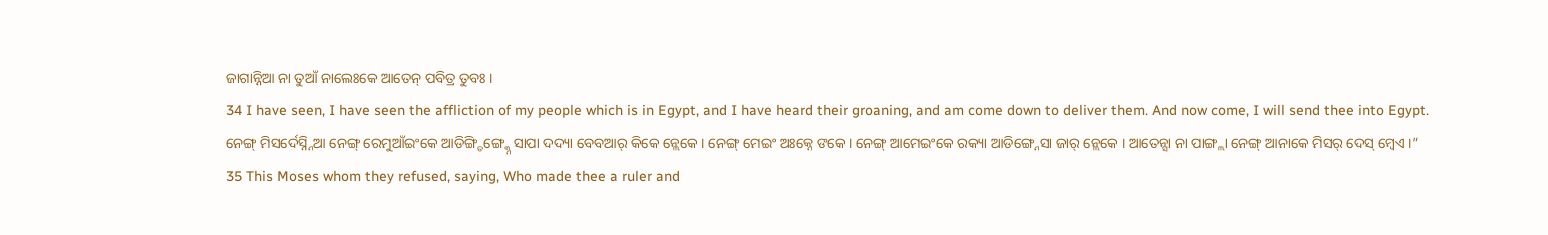ଜାଗାନ୍ନିଆ ନା ତୁଆଁ ନାଲେଃକେ ଆତେନ୍ ପବିତ୍ର ତୁବଃ ।
34 I have seen, I have seen the affliction of my people which is in Egypt, and I have heard their groaning, and am come down to deliver them. And now come, I will send thee into Egypt.
ନେଙ୍ଗ୍ ମିସର୍ଦେସ୍ନ୍ନିଆ ନେଙ୍ଗ୍ ରେମୁଆଁଇଂକେ ଆଡିଙ୍ଗ୍ଡିଙ୍ଗ୍କ୍ନେ ସାପା ଦଦ୍ୟା ବେବଆର୍ କିକେ ନ୍ଲେକେ । ନେଙ୍ଗ୍ ମେଇଂ ଅଃକ୍ନେ ଙକେ । ନେଙ୍ଗ୍ ଆମେଇଂକେ ରକ୍ୟା ଆଡିଙ୍ଗ୍ନେସା ଜାର୍ ନ୍ଲେକେ । ଆତେନ୍ସା ନା ପାଙ୍ଗ୍ଲା ନେଙ୍ଗ୍ ଆନାକେ ମିସର୍ ଦେସ୍ ମ୍ୱେଏ ।”
35 This Moses whom they refused, saying, Who made thee a ruler and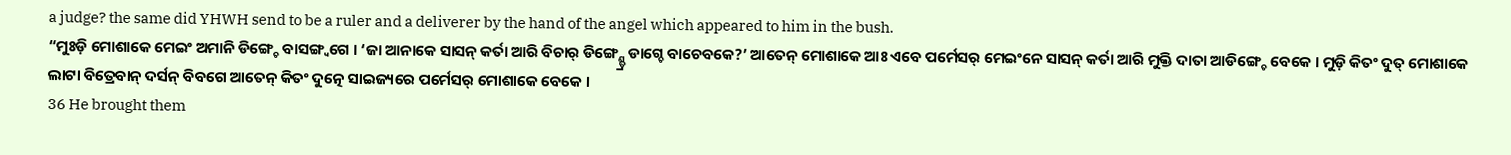a judge? the same did YHWH send to be a ruler and a deliverer by the hand of the angel which appeared to him in the bush.
“ମୁଃଡ଼ି ମୋଶାକେ ମେଇଂ ଅମାନି ଡିଙ୍ଗ୍ଚେ ବାସଙ୍ଗ୍ବଗେ । ‘ଜା ଆନାକେ ସାସନ୍ କର୍ତା ଆରି ବିଚାର୍ ଡିଙ୍ଗ୍ଣ୍ଡ୍ରେ ଡାଗ୍ଚେ ବାଚେବକେ?’ ଆତେନ୍ ମୋଶାକେ ଆଃ ଏବେ ପର୍ମେସର୍ ମେଇଂନେ ସାସନ୍ କର୍ତା ଆରି ମୁକ୍ତି ଦାତା ଆଡିଙ୍ଗ୍ଚେ ବେକେ । ମୁଡ଼ି କିତଂ ଦୁତ୍ ମୋଶାକେ ଲାଟା ବିତ୍ରେବାନ୍ ଦର୍ସନ୍ ବିବଗେ ଆତେନ୍ କିତଂ ଦୁତ୍ନେ ସାଇଜ୍ୟରେ ପର୍ମେସର୍ ମୋଶାକେ ବେକେ ।
36 He brought them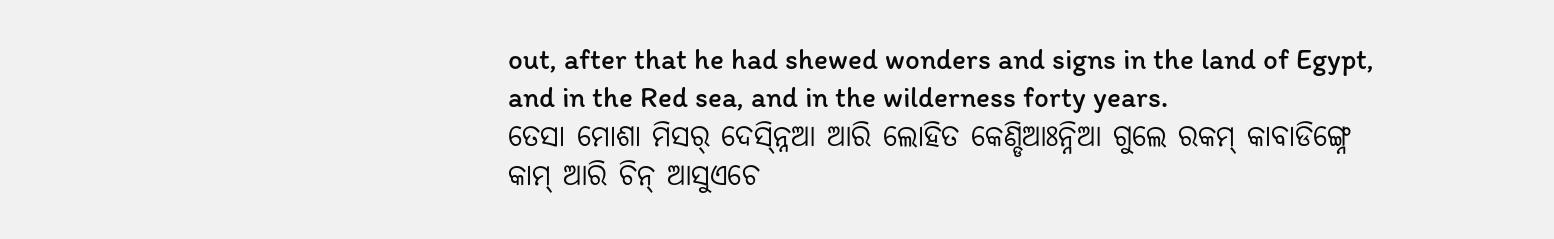out, after that he had shewed wonders and signs in the land of Egypt, and in the Red sea, and in the wilderness forty years.
ତେସା ମୋଶା ମିସର୍ ଦେସ୍ନ୍ନିଆ ଆରି ଲୋହିତ କେଣ୍ଡିଆଃନ୍ନିଆ ଗୁଲେ ରକମ୍ କାବାଡିଙ୍ଗ୍ନେ କାମ୍ ଆରି ଚିନ୍ ଆସୁଏଚେ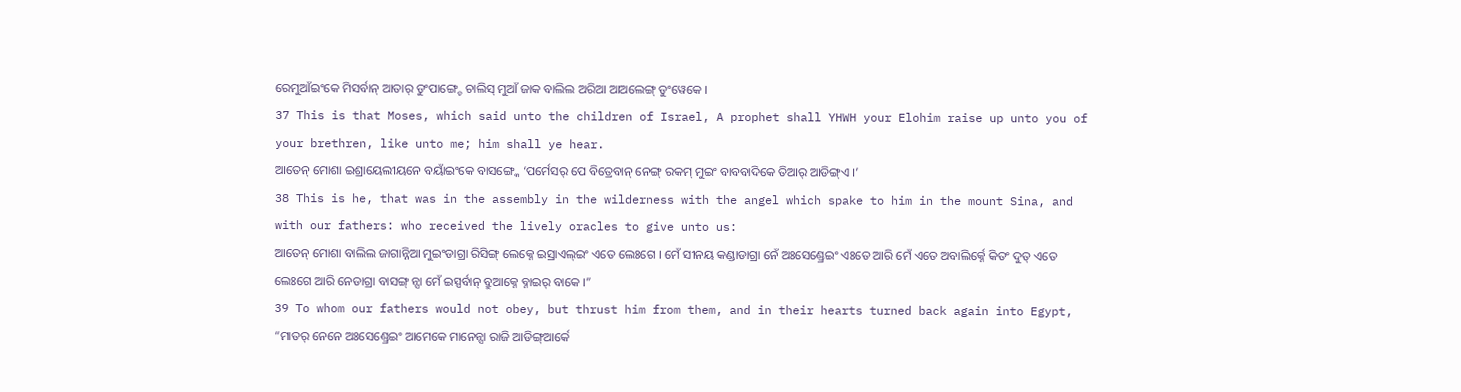ରେମୁଆଁଇଂକେ ମିସର୍ବାନ୍ ଆତାର୍ ଡୁଂପାଙ୍ଗ୍ଚେ ଚାଲିସ୍ ମୁଆଁ ଜାକ ବାଲିଲ ଅରିଆ ଆଅଲେଙ୍ଗ୍ ଡୁଂୱେକେ ।
37 This is that Moses, which said unto the children of Israel, A prophet shall YHWH your Elohim raise up unto you of your brethren, like unto me; him shall ye hear.
ଆତେନ୍ ମୋଶା ଇଶ୍ରାୟେଲୀୟନେ ବୟାଁଇଂକେ ବାସଙ୍ଗ୍କେ ‘ପର୍ମେସର୍ ପେ ବିତ୍ରେବାନ୍ ନେଙ୍ଗ୍ ରକମ୍ ମୁଇଂ ବାବବାଦିକେ ତିଆର୍ ଆଡିଙ୍ଗ୍ଏ ।’
38 This is he, that was in the assembly in the wilderness with the angel which spake to him in the mount Sina, and with our fathers: who received the lively oracles to give unto us:
ଆତେନ୍ ମୋଶା ବାଲିଲ ଜାଗାନ୍ନିଆ ମୁଇଂଡାଗ୍ରା ରିସିଙ୍ଗ୍ ଲେକ୍ନେ ଇସ୍ରାଏଲ୍ଇଂ ଏତେ ଲେଃଗେ । ମେଁ ସୀନୟ କଣ୍ଡାଡାଗ୍ରା ନେଁ ଅଃସେଣ୍ଡ୍ରେଇଂ ଏଃତେ ଆରି ମେଁ ଏତେ ଅବାଲିର୍କ୍ନେ କିତଂ ଦୁତ୍ ଏତେ ଲେଃଗେ ଆରି ନେଡାଗ୍ରା ବାସଙ୍ଗ୍ ନ୍ସା ମେଁ ଇସ୍ପର୍ବାନ୍ ବ୍ରୁଆକ୍ନେ ବ୍ନାଇର୍ ବାକେ ।”
39 To whom our fathers would not obey, but thrust him from them, and in their hearts turned back again into Egypt,
“ମାତର୍ ନେନେ ଅଃସେଣ୍ଡ୍ରେଇଂ ଆମେକେ ମାନେନ୍ସା ରାଜି ଆଡିଙ୍ଗ୍ଆର୍କେ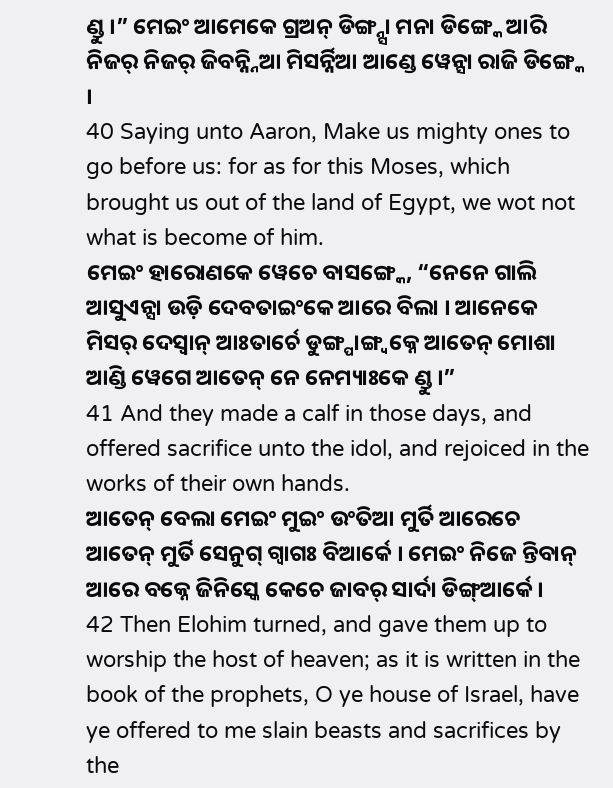ଣ୍ଡୁ ।” ମେଇଂ ଆମେକେ ଗ୍ରଅନ୍ ଡିଙ୍ଗ୍ନ୍ସା ମନା ଡିଙ୍ଗ୍କେ ଆରି ନିଜର୍ ନିଜର୍ ଜିବନ୍ନ୍ନିଆ ମିସର୍ନ୍ନିଆ ଆଣ୍ଡେ ୱେନ୍ସା ରାଜି ଡିଙ୍ଗ୍କେ ।
40 Saying unto Aaron, Make us mighty ones to go before us: for as for this Moses, which brought us out of the land of Egypt, we wot not what is become of him.
ମେଇଂ ହାରୋଣକେ ୱେଚେ ବାସଙ୍ଗ୍କେ, “ନେନେ ଗାଲି ଆସୁଏନ୍ସା ଉଡ଼ି ଦେବତାଇଂକେ ଆରେ ବିଲା । ଆନେକେ ମିସର୍ ଦେସ୍ବାନ୍ ଆଃତାର୍ଚେ ଡୁଙ୍ଗ୍ପାଙ୍ଗ୍ବକ୍ନେ ଆତେନ୍ ମୋଶା ଆଣ୍ଡି ୱେଗେ ଆତେନ୍ ନେ ନେମ୍ୟାଃକେ ଣ୍ଡୁ ।”
41 And they made a calf in those days, and offered sacrifice unto the idol, and rejoiced in the works of their own hands.
ଆତେନ୍ ବେଲା ମେଇଂ ମୁଇଂ ଉଂତିଆ ମୁର୍ତି ଆରେଚେ ଆତେନ୍ ମୁର୍ତି ସେନୁଗ୍ ଗ୍ୱାଗଃ ବିଆର୍କେ । ମେଇଂ ନିଜେ ନ୍ତିବାନ୍ ଆରେ ବକ୍ନେ ଜିନିସ୍କେ କେଚେ ଜାବର୍ ସାର୍ଦା ଡିଙ୍ଗ୍ଆର୍କେ ।
42 Then Elohim turned, and gave them up to worship the host of heaven; as it is written in the book of the prophets, O ye house of Israel, have ye offered to me slain beasts and sacrifices by the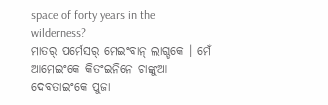space of forty years in the wilderness?
ମାତର୍ ପର୍ମେସର୍ ମେଇଂବାନ୍ ଲାଗ୍ଡକେ । ମେଁ ଆମେଇଂକେ କିତଂଇନିନେ ଚାଙ୍କୁଆ ଦେବତାଇଂକେ ପୁଜା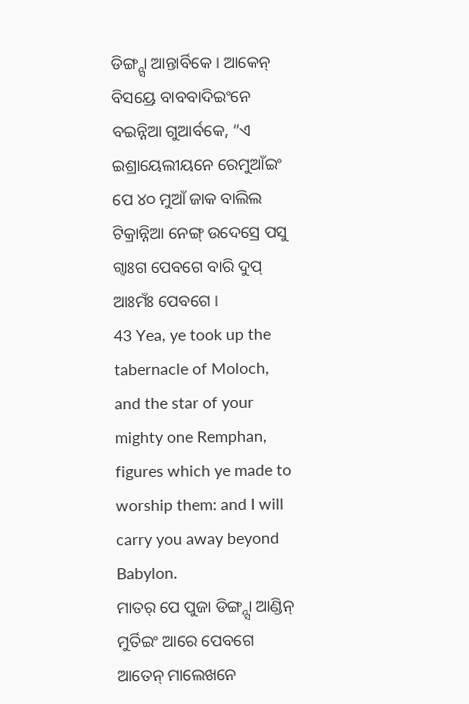ଡିଙ୍ଗ୍ନ୍ସା ଆନ୍ତାର୍ବିକେ । ଆକେନ୍ ବିସୟ୍ରେ ବାବବାଦିଇଂନେ ବଇନ୍ନିଆ ଗୁଆର୍ବକେ, “ଏ ଇଶ୍ରାୟେଲୀୟନେ ରେମୁଆଁଇଂ ପେ ୪୦ ମୁଆଁ ଜାକ ବାଲିଲ ଟିକ୍ରାନ୍ନିଆ ନେଙ୍ଗ୍ ଉଦେସ୍ରେ ପସୁ ଗ୍ୱାଃଗ ପେବଗେ ବାରି ଦୁପ୍ ଆଃମଁଃ ପେବଗେ ।
43 Yea, ye took up the tabernacle of Moloch, and the star of your mighty one Remphan, figures which ye made to worship them: and I will carry you away beyond Babylon.
ମାତର୍ ପେ ପୁଜା ଡିଙ୍ଗ୍ନ୍ସା ଆଣ୍ଡିନ୍ ମୁର୍ତିଇଂ ଆରେ ପେବଗେ ଆତେନ୍ ମାଲେଖନେ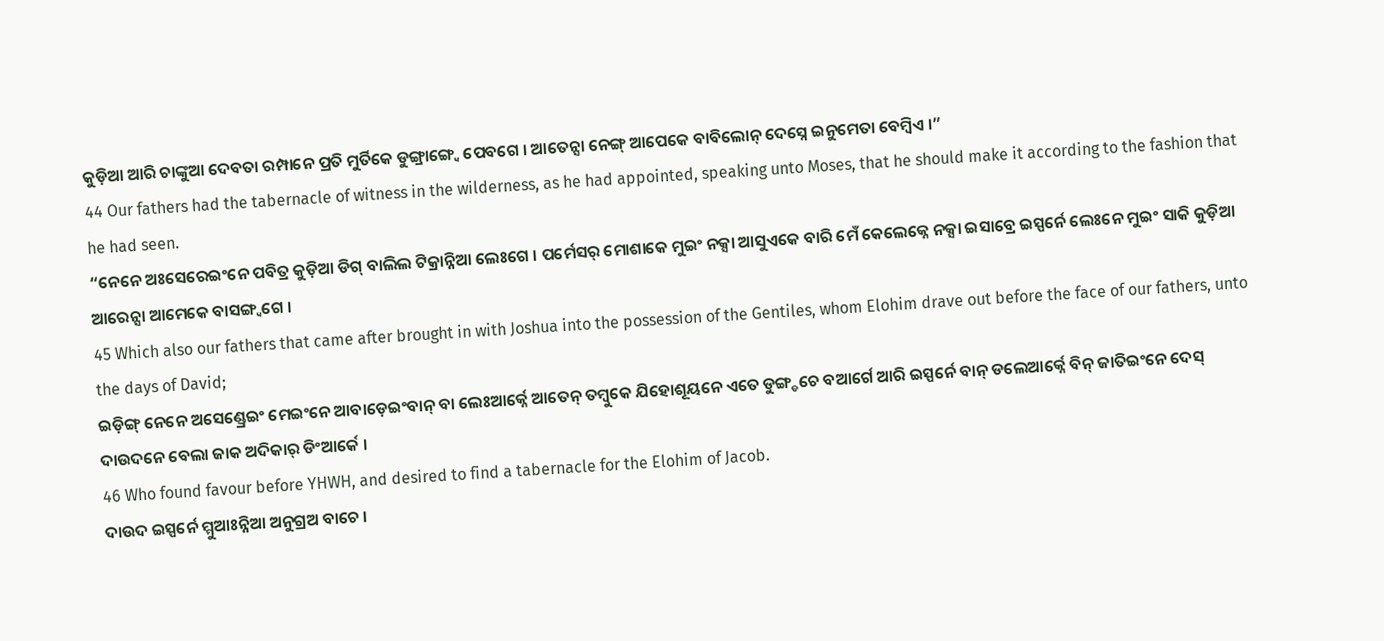କୁଡ଼ିଆ ଆରି ଚାଙ୍କୁଆ ଦେବତା ରମ୍ପାନେ ପ୍ରତି ମୁର୍ତିକେ ଡୁଙ୍ଗ୍ରାଙ୍ଗ୍ୱେ ପେବଗେ । ଆତେନ୍ସା ନେଙ୍ଗ୍ ଆପେକେ ବାବିଲୋନ୍ ଦେସ୍ନେ ଇନୁମେତା ବେମ୍ୱିଏ ।”
44 Our fathers had the tabernacle of witness in the wilderness, as he had appointed, speaking unto Moses, that he should make it according to the fashion that he had seen.
“ନେନେ ଅଃସେରେଇଂନେ ପବିତ୍ର କୁଡ଼ିଆ ଡିଗ୍ ବାଲିଲ ଟିକ୍ରାନ୍ନିଆ ଲେଃଗେ । ପର୍ମେସର୍ ମୋଶାକେ ମୁଇଂ ନକ୍ସା ଆସୁଏକେ ବାରି ମେଁ କେଲେକ୍ନେ ନକ୍ସା ଇସାବ୍ରେ ଇସ୍ପର୍ନେ ଲେଃନେ ମୁଇଂ ସାକି କୁଡ଼ିଆ ଆରେନ୍ସା ଆମେକେ ବାସଙ୍ଗ୍ବଗେ ।
45 Which also our fathers that came after brought in with Joshua into the possession of the Gentiles, whom Elohim drave out before the face of our fathers, unto the days of David;
ଇଡ଼ିଙ୍ଗ୍ ନେନେ ଅସେଣ୍ଡ୍ରେଇଂ ମେଇଂନେ ଆବାଡ଼େଇଂବାନ୍ ବା ଲେଃଆର୍କ୍ନେ ଆତେନ୍ ତମ୍ବୁକେ ଯିହୋଶୂୟନେ ଏତେ ଡୁଙ୍ଗ୍ଡଚେ ବଆର୍ଗେ ଆରି ଇସ୍ପର୍ନେ ବାନ୍ ଡଲେଆର୍କ୍ନେ ବିନ୍ ଜାତିଇଂନେ ଦେସ୍ ଦାଉଦନେ ବେଲା ଜାକ ଅଦିକାର୍ ଡିଂଆର୍କେ ।
46 Who found favour before YHWH, and desired to find a tabernacle for the Elohim of Jacob.
ଦାଉଦ ଇସ୍ପର୍ନେ ମ୍ମୁଆଃନ୍ନିଆ ଅନୁଗ୍ରଅ ବାଚେ ।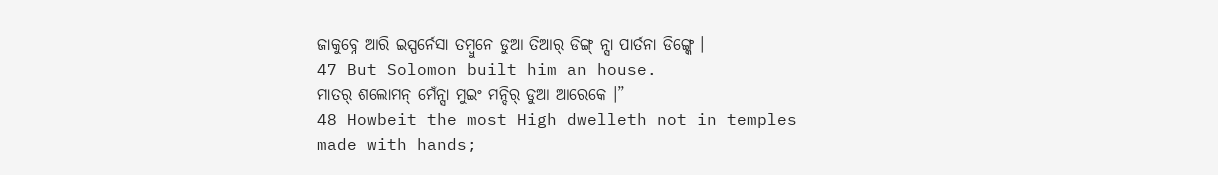ଜାକୁବ୍ନେ ଆରି ଇସ୍ପର୍ନେସା ତମ୍ୱୁନେ ଡୁଆ ତିଆର୍ ଡିଙ୍ଗ୍ ନ୍ସା ପାର୍ତନା ଡିଙ୍ଗ୍କେ ।
47 But Solomon built him an house.
ମାତର୍ ଶଲୋମନ୍ ମେଁନ୍ସା ମୁଇଂ ମନ୍ଦିର୍ ଡୁଆ ଆରେକେ ।”
48 Howbeit the most High dwelleth not in temples made with hands;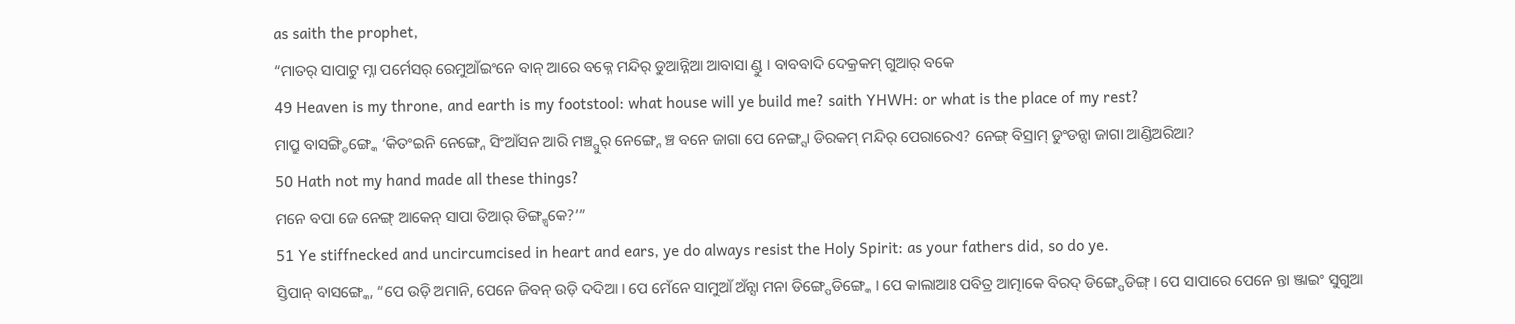as saith the prophet,
“ମାତର୍ ସାପାଟୁ ମ୍ନା ପର୍ମେସର୍ ରେମୁଆଁଇଂନେ ବାନ୍ ଆରେ ବକ୍ନେ ମନ୍ଦିର୍ ଡୁଆନ୍ନିଆ ଆବାସା ଣ୍ଡୁ । ବାବବାଦି ଦେକ୍ରକମ୍ ଗୁଆର୍ ବକେ
49 Heaven is my throne, and earth is my footstool: what house will ye build me? saith YHWH: or what is the place of my rest?
ମାପ୍ରୁ ବାସଙ୍ଗ୍ଡିଙ୍ଗ୍କେ ‘କିତଂଇନି ନେଙ୍ଗ୍ନେ ସିଂଆଁସନ ଆରି ମଞ୍ଚ୍ପୁର୍ ନେଙ୍ଗ୍ନେ ଞ୍ଚ ବନେ ଜାଗା ପେ ନେଙ୍ଗ୍ସା ଡିରକମ୍ ମନ୍ଦିର୍ ପେରାରେଏ? ନେଙ୍ଗ୍ ବିସ୍ରାମ୍ ଡୁଂଡନ୍ସା ଜାଗା ଆଣ୍ଡିଅରିଆ?
50 Hath not my hand made all these things?
ମନେ ବପା ଜେ ନେଙ୍ଗ୍ ଆକେନ୍ ସାପା ତିଆର୍ ଡିଙ୍ଗ୍ମ୍ୱକେ?’”
51 Ye stiffnecked and uncircumcised in heart and ears, ye do always resist the Holy Spirit: as your fathers did, so do ye.
ସ୍ତିପାନ୍ ବାସଙ୍ଗ୍କେ, “ପେ ଉଡ଼ି ଅମାନି, ପେନେ ଜିବନ୍ ଉଡ଼ି ଦଦିଆ । ପେ ମେଁନେ ସାମୁଆଁ ଅଁନ୍ସା ମନା ଡିଙ୍ଗ୍ପେଡିଙ୍ଗ୍କେ । ପେ କାଲାଆଃ ପବିତ୍ର ଆତ୍ମାକେ ବିରଦ୍ ଡିଙ୍ଗ୍ପେଡିଙ୍ଗ୍ । ପେ ସାପାରେ ପେନେ ନ୍ତା ଞ୍ଜାଇଂ ସୁଗୁଆ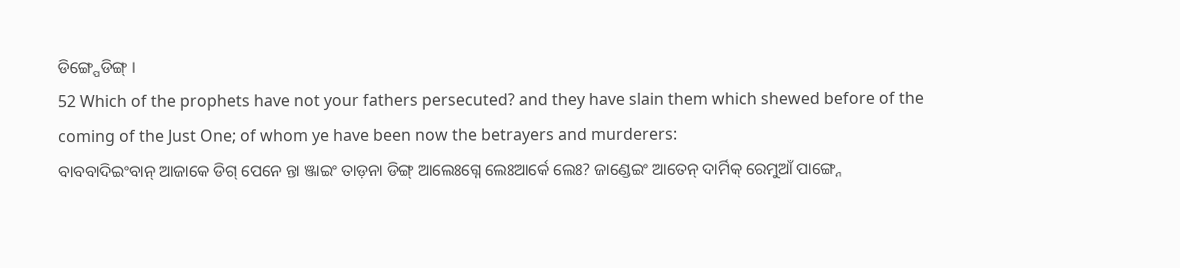ଡିଙ୍ଗ୍ପେଡିଙ୍ଗ୍ ।
52 Which of the prophets have not your fathers persecuted? and they have slain them which shewed before of the coming of the Just One; of whom ye have been now the betrayers and murderers:
ବାବବାଦିଇଂବାନ୍ ଆଜାକେ ଡିଗ୍ ପେନେ ନ୍ତା ଞ୍ଜାଇଂ ତାଡ଼ନା ଡିଙ୍ଗ୍ ଆଲେଃଗ୍ନେ ଲେଃଆର୍କେ ଲେଃ? ଜାଣ୍ଡେଇଂ ଆତେନ୍ ଦାର୍ମିକ୍ ରେମୁଆଁ ପାଙ୍ଗ୍ନେ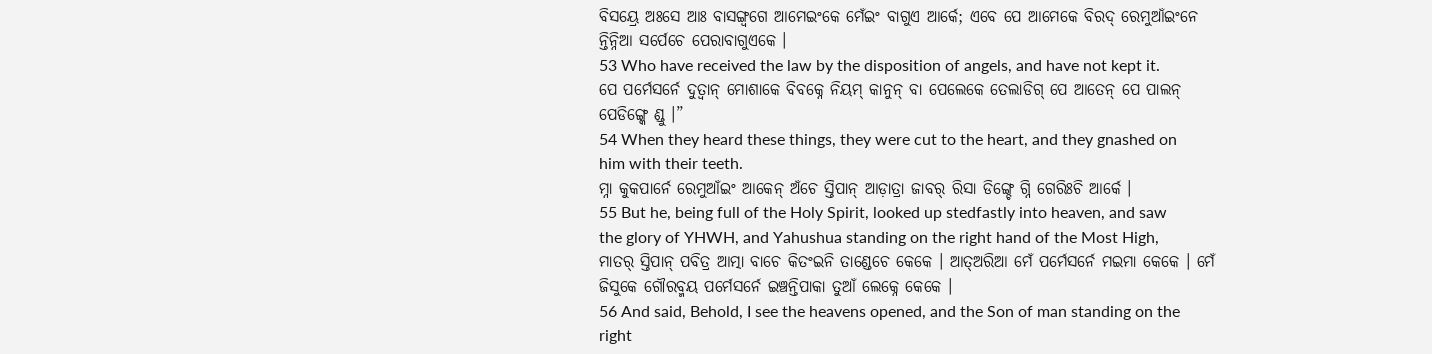ବିସୟ୍ରେ ଅଃସେ ଆଃ ବାସଙ୍ଗ୍ବଗେ ଆମେଇଂକେ ମେଁଇଂ ବାଗୁଏ ଆର୍କେ; ଏବେ ପେ ଆମେକେ ବିରଦ୍ ରେମୁଆଁଇଂନେ ନ୍ତିନ୍ନିଆ ସର୍ପେଚେ ପେରାବାଗୁଏକେ ।
53 Who have received the law by the disposition of angels, and have not kept it.
ପେ ପର୍ମେସର୍ନେ ଦୁତ୍ବାନ୍ ମୋଶାକେ ବିବକ୍ନେ ନିୟମ୍ କାନୁନ୍ ବା ପେଲେକେ ତେଲାଡିଗ୍ ପେ ଆତେନ୍ ପେ ପାଲନ୍ ପେଡିଙ୍ଗ୍କେ ଣ୍ଡୁ ।”
54 When they heard these things, they were cut to the heart, and they gnashed on him with their teeth.
ମ୍ନା କୁକପାର୍ନେ ରେମୁଆଁଇଂ ଆକେନ୍ ଅଁଚେ ସ୍ତିପାନ୍ ଆଡ଼ାତ୍ରା ଜାବର୍ ରିସା ଡିଙ୍ଗ୍ଚେ ଗ୍ନି ଗେରିଃଚି ଆର୍କେ ।
55 But he, being full of the Holy Spirit, looked up stedfastly into heaven, and saw the glory of YHWH, and Yahushua standing on the right hand of the Most High,
ମାତର୍ ସ୍ତିପାନ୍ ପବିତ୍ର ଆତ୍ମା ବାଚେ କିତଂଇନି ତାଣ୍ଡେଚେ କେକେ । ଆତ୍ଅରିଆ ମେଁ ପର୍ମେସର୍ନେ ମଇମା କେକେ । ମେଁ ଜିସୁକେ ଗୌରବ୍ମୟ ପର୍ମେସର୍ନେ ଇଞ୍ଚନ୍ତିପାକା ତୁଆଁ ଲେକ୍ନେ କେକେ ।
56 And said, Behold, I see the heavens opened, and the Son of man standing on the right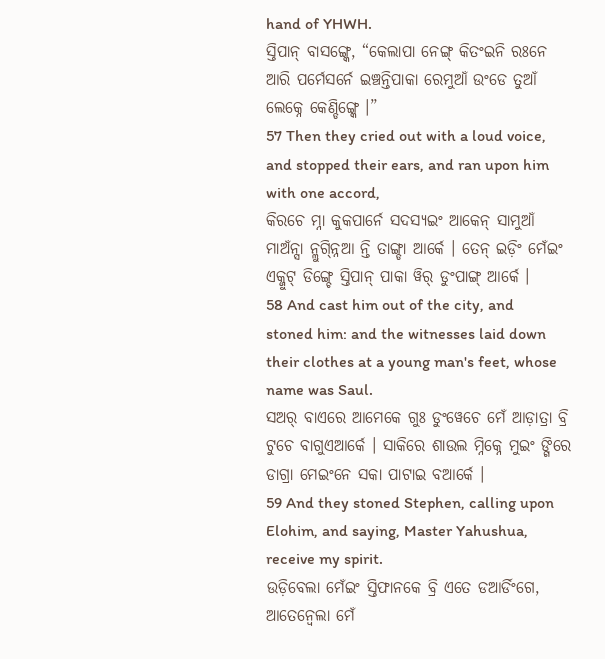hand of YHWH.
ସ୍ତିପାନ୍ ବାସଙ୍ଗ୍କେ, “କେଲାପା ନେଙ୍ଗ୍ କିତଂଇନି ରଃନେ ଆରି ପର୍ମେସର୍ନେ ଇଞ୍ଚନ୍ତିପାକା ରେମୁଆଁ ଉଂଡେ ତୁଆଁ ଲେକ୍ନେ କେଣ୍ଡିଙ୍ଗ୍କେ ।”
57 Then they cried out with a loud voice, and stopped their ears, and ran upon him with one accord,
କିରଚେ ମ୍ନା କୁକପାର୍ନେ ସଦସ୍ୟଇଂ ଆକେନ୍ ସାମୁଆଁ ମାଅଁନ୍ସା ନ୍ଲୁଗ୍ନ୍ନିଆ ନ୍ତି ତାଙ୍ଗ୍ଡା ଆର୍କେ । ତେନ୍ ଇଡ଼ିଂ ମେଁଇଂ ଏକ୍ଜୁଟ୍ ଡିଙ୍ଗ୍ଚେ ସ୍ତିପାନ୍ ପାକା ୱିର୍ ଡୁଂପାଙ୍ଗ୍ ଆର୍କେ ।
58 And cast him out of the city, and stoned him: and the witnesses laid down their clothes at a young man's feet, whose name was Saul.
ସଅର୍ ବାଏରେ ଆମେକେ ଗୁଃ ଡୁଂୱେଚେ ମେଁ ଆଡ଼ାତ୍ରା ବ୍ରି ଟୁଚେ ବାଗୁଏଆର୍କେ । ସାକିରେ ଶାଉଲ ମ୍ନିକ୍ନେ ମୁଇଂ ଙ୍ଗିରେ ଡାଗ୍ରା ମେଇଂନେ ସକା ପାଟାଇ ବଆର୍କେ ।
59 And they stoned Stephen, calling upon Elohim, and saying, Master Yahushua, receive my spirit.
ଉଡ଼ିବେଲା ମେଁଇଂ ସ୍ତିଫାନକେ ବ୍ରି ଏତେ ଡଆର୍ଡିଂଗେ, ଆତେନ୍ବେଲା ମେଁ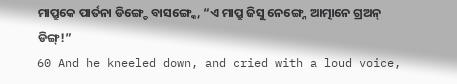ମାପ୍ରୁକେ ପାର୍ତନା ଡିଙ୍ଗ୍ଚେ ବାସଙ୍ଗ୍କେ, “ଏ ମାପ୍ରୁ ଜିସୁ ନେଙ୍ଗ୍ନେ ଆତ୍ମାନେ ଗ୍ରଅନ୍ ଡିଙ୍ଗ୍!”
60 And he kneeled down, and cried with a loud voice,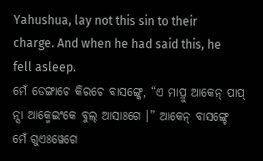Yahushua, lay not this sin to their charge. And when he had said this, he fell asleep.
ମେଁ ଡେଙ୍ଗାଚେ କିରଚେ ବାସଙ୍ଗ୍କେ, “ଏ ମାପ୍ରୁ ଆକେନ୍ ପାପ୍ ନ୍ସା ଆକ୍ମେଇଂକେ ବୁଲ୍ ଆସାଃଗେ ।” ଆକେନ୍ ବାସଙ୍ଗ୍ଚେ ମେଁ ଗୁଏଃୱେଗେ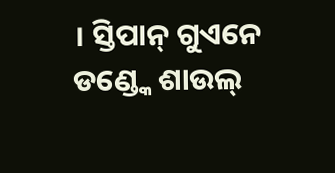। ସ୍ତିପାନ୍ ଗୁଏନେ ଡଣ୍ଡ୍କେ ଶାଉଲ୍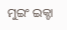ମୁଇଂ ଇକ୍ଚା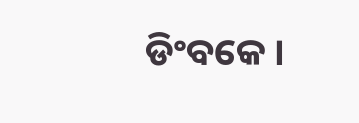ଡିଂବକେ ।